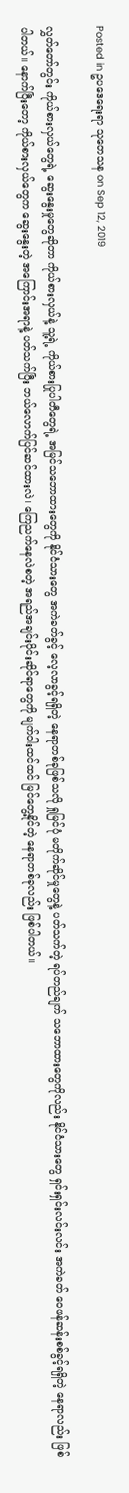Posted in ဥပဒေရေးရာ သုတေသန on Sep 12, 2019

လွှတ်တော်တွင်း ကိုယ်စားလှယ်တွေရဲ့ ဆွေးနွေးမှုတွေဆိုတာ ကိုယ်စားလှယ်နဲ့ သူ့ရဲ့ ကိုယ်စားပြုပါတီတွေရဲ့ အမြင်သဘောထားတွေကို နိုင်ငံသားတွေ အကဲခတ်ခွင့် လေ့လာခွင့်ရရှိတဲ့ နေရာတစ်ခုဖြစ်သလို ရှုမြင်ပုံ မတိုက်ဆိုင်မှုတွေနဲ့ ပတ်သက်တဲ့ ရပ်တည်ချက် သဘောထားတွေကိုလည်း နိုင်ငံသားတွေ ရှင်းရှင်းလင်းလင်း အကဲခတ် ဝေဖန်ဆန်းစစ်ခွင့်ရရှိတဲ့ နေရာလည်း ဖြစ်ပါတယ်။ နောက်ပြီးတော့ ကိုယ်စားလှယ်တွေက ဆွေးနွေးတဲ့ အကြောင်းအရာနဲ့ ပတ်သက်ပြီး ဘယ်လောက်ပြင်ဆင်ထားလဲ၊ ကြေညက်နေလဲစတဲ့ အရည်အချင်းပိုင်းဆိုင်ရာတွေကို မျက်ဝါးထင်ထင် မြင်တွေ့နိုင်တဲ့ နေရာတစ်ခုလည်း ဖြစ်ပါတယ်။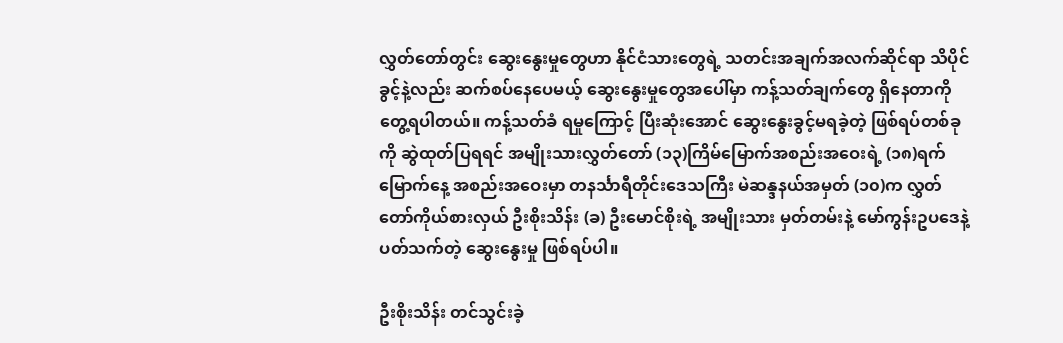လွှတ်တော်တွင်း ဆွေးနွေးမှုတွေဟာ နိုင်ငံသားတွေရဲ့ သတင်းအချက်အလက်ဆိုင်ရာ သိပိုင်ခွင့်နဲ့လည်း ဆက်စပ်နေပေမယ့် ဆွေးနွေးမှုတွေအပေါ်မှာ ကန့်သတ်ချက်တွေ ရှိနေတာကို တွေ့ရပါတယ်။ ကန့်သတ်ခံ ရမှုကြောင့် ပြီးဆုံးအောင် ဆွေးနွေးခွင့်မရခဲ့တဲ့ ဖြစ်ရပ်တစ်ခုကို ဆွဲထုတ်ပြရရင် အမျိုးသားလွှတ်တော် (၁၃)ကြိမ်မြောက်အစည်းအဝေးရဲ့ (၁၈)ရက်မြောက်နေ့ အစည်းအဝေးမှာ တနင်္သာရီတိုင်းဒေသကြီး မဲဆန္ဒနယ်အမှတ် (၁၀)က လွှတ်တော်ကိုယ်စားလှယ် ဦးစိုးသိန်း (ခ) ဦးမောင်စိုးရဲ့ အမျိုးသား မှတ်တမ်းနဲ့ မော်ကွန်းဥပဒေနဲ့ ပတ်သက်တဲ့ ဆွေးနွေးမှု ဖြစ်ရပ်ပါ။

ဦးစိုးသိန်း တင်သွင်းခဲ့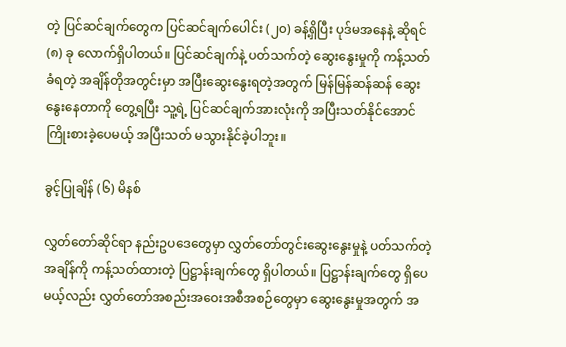တဲ့ ပြင်ဆင်ချက်တွေက ပြင်ဆင်ချက်ပေါင်း (၂၀) ခန့်ရှိပြီး ပုဒ်မအနေနဲ့ ဆိုရင် (၈) ခု လောက်ရှိပါတယ်။ ပြင်ဆင်ချက်နဲ့ ပတ်သက်တဲ့ ဆွေးနွေးမှုကို ကန့်သတ်ခံရတဲ့ အချိန်တိုအတွင်းမှာ အပြီးဆွေးနွေးရတဲ့အတွက် မြန်မြန်ဆန်ဆန် ဆွေးနွေးနေတာကို တွေ့ရပြီး သူ့ရဲ့ ပြင်ဆင်ချက်အားလုံးကို အပြီးသတ်နိုင်အောင် ကြိုးစားခဲ့ပေမယ့် အပြီးသတ် မသွားနိုင်ခဲ့ပါဘူး။

ခွင့်ပြုချိန် (၆) မိနစ်

လွှတ်တော်ဆိုင်ရာ နည်းဥပ‌ဒေတွေမှာ လွှတ်တော်တွင်းဆွေးနွေးမှုနဲ့ ပတ်သက်တဲ့ အချိန်ကို ကန့်သတ်ထားတဲ့ ပြဋ္ဌာန်းချက်တွေ ရှိပါတယ်။ ပြဋ္ဌာန်းချက်တွေ ရှိပေမယ့်လည်း လွှတ်တော်အစည်းအဝေးအစီအစဉ်တွေမှာ ဆွေးနွေးမှုအတွက် အ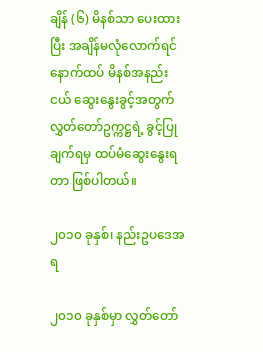ချိန် (၆) မိနစ်သာ ပေးထားပြီး အချိန်မလုံလောက်ရင် နောက်ထပ် မိနစ်အနည်းငယ် ဆွေးနွေးခွင့်အတွက် လွှတ်တော်ဥက္ကဋ္ဌရဲ့ ခွင့်ပြုချက်ရမှ ထပ်မံဆွေးနွေးရတာ ဖြစ်ပါတယ်။

၂၀၁၀ ခုနှစ်၊ နည်းဥပဒေအရ

၂၀၁၀ ခုနှစ်မှာ လွှတ်တော်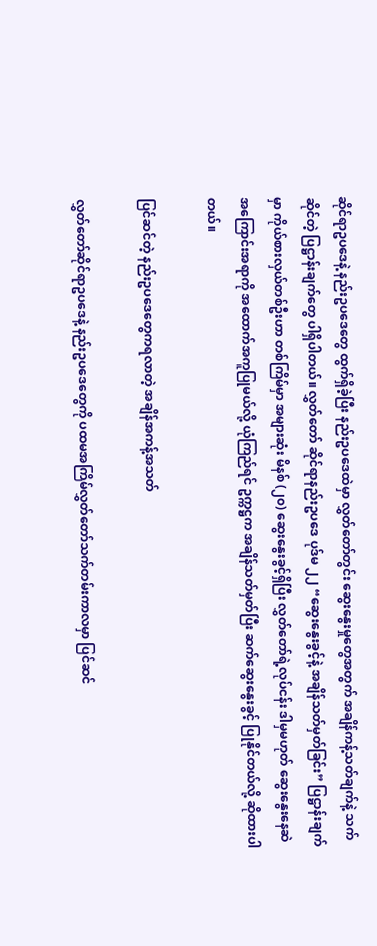ဆိုင်ရာဥပဒေနဲ့ နည်းဥပဒေတွေ ထွက်ရှိခဲ့ပြီး နည်းဥပဒေထဲမှာ လွှတ်တော်တွင်း ဆွေးနွေးမှုတွေအတွက် အချိန်ကန့်သတ်ချက်နဲ့ သက်ဆိုင်တဲ့ ပြဋ္ဌာန်းချက်တွေ ပါရှိပါတယ်။ လွှတ်တော် ဆိုင်ရာနည်းဥပဒေ ပုဒ်မ ၂၂ “ဆွေးနွေးခွင့်နဲ့ အချိန်သတ်မှတ်ခြင်း” ပြဋ္ဌာန်းချက်မှာ ကိုယ်စားလှယ်တစ်ဦးဟာ တစ်ကြိမ်မှာ အများဆုံး မိနစ် (၂၀) ဆွေးနွေးခွင့်ရှိပြီး လွှတ်တော်ရဲ့လုပ်ငန်း ဒါမှမဟုတ် ဆွေးနွေးနေဆဲ အကြောင်းအရာကို အထောက်အကူပြုမယ်လို့ ယုံကြည်ရင် ဥက္ကဋ္ဌက အချိန်သတ်မှတ်ပြီး ဆက်ဆွေးနွေးခွင့် ပြုနိုင်တယ်လို့ ဆိုထားပါတယ်။

ပြင်ဆင်တဲ့ နည်းဥပဒေတွေကရလာတဲ့ အချိန်အကန့်အသတ်

လွှတ်တော်ဆိုင်ရာဥပဒေနဲ့ နည်းဥပဒေတွေကို ပထမအကြိမ်လွှတ်တော်သက်တမ်းကာလမှာ ပြင်ဆင်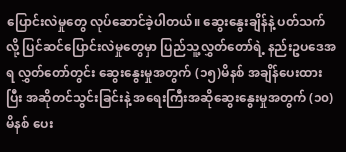ပြောင်းလဲမှုတွေ လုပ်ဆောင်ခဲ့ပါတယ်။ ဆွေးနွေးချိန်နဲ့ ပတ်သက်လို့ ပြင်ဆင်ပြောင်းလဲမှုတွေမှာ ပြည်သူ့လွှတ်တော်ရဲ့ နည်းဥပဒေအရ လွှတ်တော်တွင်း ဆွေးနွေးမှုအတွက် (၁၅)မိနစ် အချိန်ပေးထားပြီး အဆိုတင်သွင်းခြင်းနဲ့ အရေးကြီးအဆိုဆွေးနွေးမှုအတွက် (၁၀)မိနစ် ပေး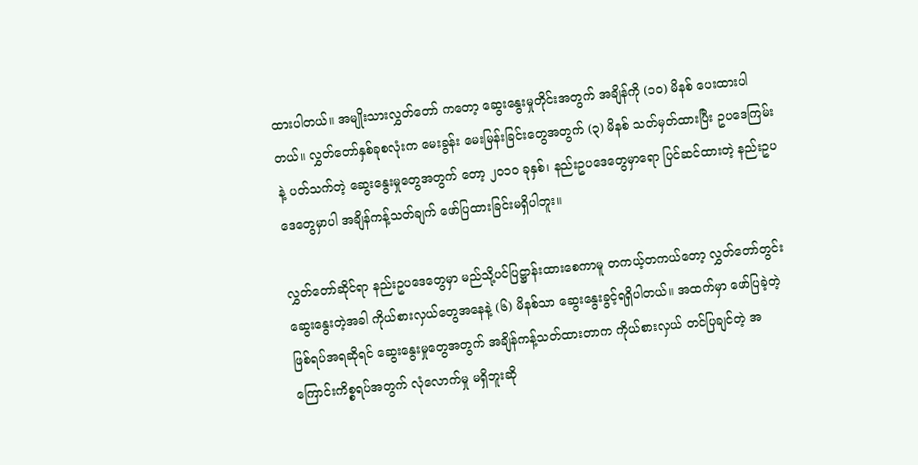ထားပါတယ်။ အမျိုးသားလွှတ်တော် ကတော့ ဆွေးနွေးမှုတိုင်းအတွက် အချိန်ကို (၁၀) မိနစ် ပေးထားပါတယ်။ လွှတ်တော်နှစ်ခုစလုံးက မေးခွန်း မေးမြန်းခြင်းတွေအတွက် (၃) မိနစ် သတ်မှတ်ထားပြီး ဥပဒေကြမ်းနဲ့ ပတ်သက်တဲ့ ဆွေးနွေးမှုတွေအတွက် တော့ ၂၀၁၀ ခုနှစ်၊ နည်းဥပဒေတွေမှာရော ပြင်ဆင်ထားတဲ့ နည်းဥပဒေတွေမှာပါ အချိန်ကန့်သတ်ချက် ဖော်ပြထားခြင်းမရှိပါဘူး။

လွှတ်တော်ဆိုင်ရာ နည်းဥပဒေတွေမှာ မည်သို့ပင်ပြဋ္ဌာန်းထားစေကာမူ တကယ့်တကယ်တော့ လွှတ်တော်တွင်း ဆွေးနွေးတဲ့အခါ ကိုယ်စားလှယ်တွေအနေနဲ့ (၆) မိနစ်သာ ဆွေးနွေးခွင့်ရရှိပါတယ်။ အထက်မှာ ဖော်ပြခဲ့တဲ့ ဖြစ်ရပ်အရဆိုရင် ဆွေးနွေးမှုတွေအတွက် အချိန်ကန့်သတ်ထားတာက ကိုယ်စားလှယ် တင်ပြချင်တဲ့ အကြောင်းကိစ္စရပ်အတွက် လုံလောက်မှု မရှိဘူးဆို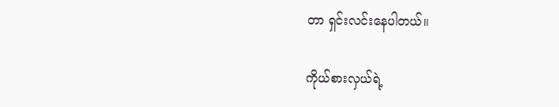တာ ရှင်းလင်းနေပါတယ်။

ကိုယ်စားလှယ်ရဲ့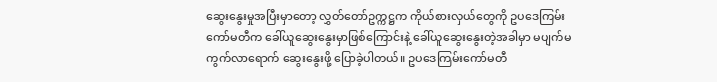ဆွေးနွေးမှုအပြီးမှာတော့ လွှတ်တော်ဥက္ကဋ္ဌက ကိုယ်စားလှယ်တွေကို ဥပဒေကြမ်း ကော်မတီက ခေါ်ယူဆွေးနွေးမှာဖြစ်ကြောင်းနဲ့ ခေါ်ယူဆွေးနွေးတဲ့အခါမှာ မပျက်မကွက်လာရောက် ဆွေးနွေးဖို့ ပြောခဲ့ပါတယ်။ ဥပဒေကြမ်းကော်မတီ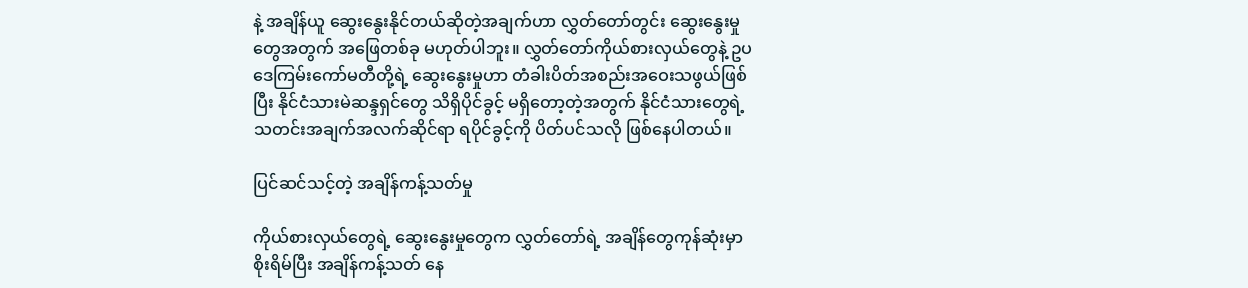နဲ့ အချိန်ယူ ဆွေးနွေးနိုင်တယ်ဆိုတဲ့အချက်ဟာ လွှတ်တော်တွင်း ဆွေးနွေးမှုတွေအတွက် အဖြေတစ်ခု မဟုတ်ပါဘူး။ လွှတ်တော်ကိုယ်စားလှယ်တွေနဲ့ ဥပဒေကြမ်းကော်မတီတို့ရဲ့ ဆွေးနွေးမှုဟာ တံခါးပိတ်အစည်းအဝေးသဖွယ်ဖြစ်ပြီး နိုင်ငံသားမဲဆန္ဒရှင်တွေ သိရှိပိုင်ခွင့် မရှိတော့တဲ့အတွက် နိုင်ငံသားတွေရဲ့ သတင်းအချက်အလက်ဆိုင်ရာ ရပိုင်ခွင့်ကို ပိတ်ပင်သလို ဖြစ်နေပါတယ်။

ပြင်ဆင်သင့်တဲ့ အချိန်ကန့်သတ်မှု

ကိုယ်စားလှယ်တွေရဲ့ ဆွေးနွေးမှုတွေက လွှတ်တော်ရဲ့ အချိန်တွေကုန်ဆုံးမှာ စိုးရိမ်ပြီး အချိန်ကန့်သတ် နေ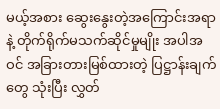မယ့်အစား ဆွေးနွေးတဲ့အကြောင်းအရာနဲ့ တိုက်ရိုက်မသက်ဆိုင်မှုမျိုး အပါအဝင် အခြားတားမြစ်ထားတဲ့ ပြဋ္ဌာန်းချက်တွေ သုံးပြီး လွှတ်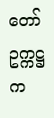တော်ဥက္ကဋ္ဌက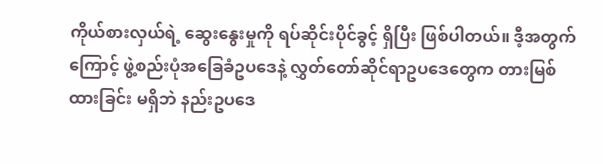ကိုယ်စားလှယ်ရဲ့ ဆွေးနွေးမှုကို ရပ်ဆိုင်းပိုင်ခွင့် ရှိပြီး ဖြစ်ပါတယ်။ ဒီ့အတွက်ကြောင့် ဖွဲ့စည်းပုံအခြေခံဥပဒေနဲ့ လွှတ်တော်ဆိုင်ရာဥပဒေတွေက တားမြစ်ထားခြင်း မရှိဘဲ နည်းဥပဒေ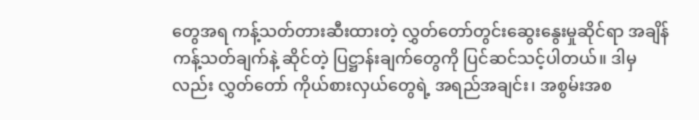တွေအရ ကန့်သတ်တားဆီးထားတဲ့ လွှတ်တော်တွင်းဆွေးနွေးမှုဆိုင်ရာ အချိန်ကန့်သတ်ချက်နဲ့ ဆိုင်တဲ့ ပြဋ္ဌာန်းချက်တွေကို ပြင်ဆင်သင့်ပါတယ်။ ဒါမှလည်း လွှတ်တော် ကိုယ်စားလှယ်တွေရဲ့ အရည်အချင်း၊ အစွမ်းအစ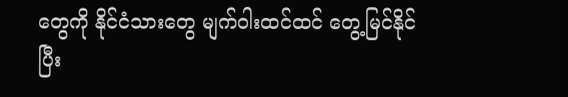တွေကို နိုင်ငံသားတွေ မျက်ဝါးထင်ထင် တွေ့မြင်နိုင်ပြီး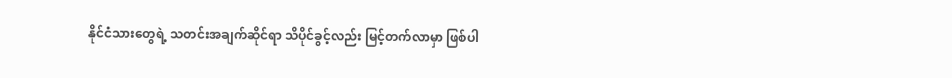နိုင်ငံသားတွေရဲ့ သတင်းအချက်ဆိုင်ရာ သိပိုင်ခွင့်လည်း မြင့်တက်လာမှာ ဖြစ်ပါ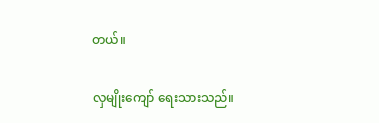တယ်။

လှမျိုးကျော် ရေးသားသည်။